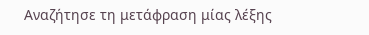Αναζήτησε τη μετάφραση μίας λέξης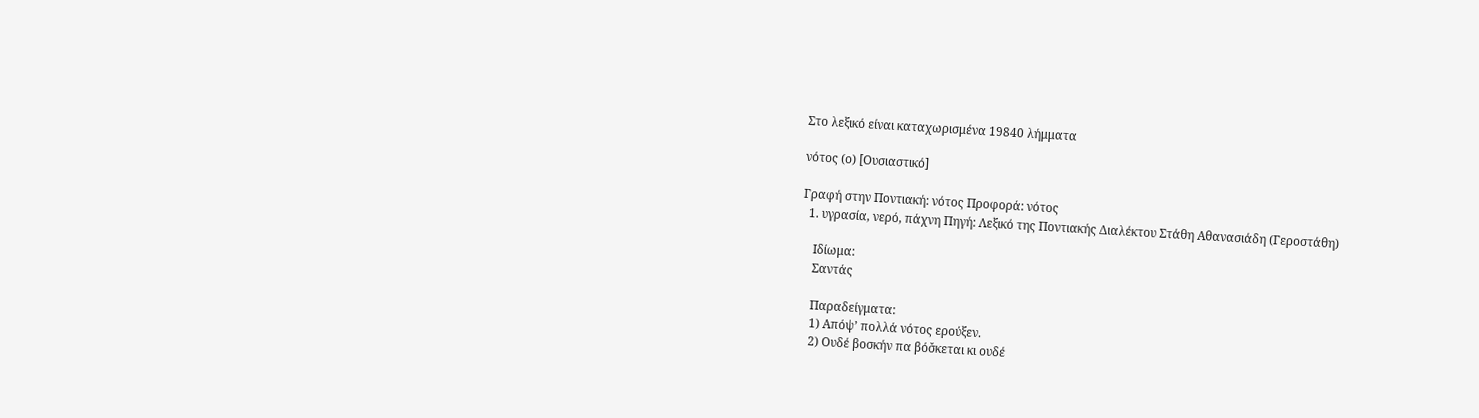Στο λεξικό είναι καταχωρισμένα 19840 λήμματα

νότος (ο) [Ουσιαστικό]

Γραφή στην Ποντιακή: νότος Προφορά: νότος
  1. υγρασία, νερό, πάχνη Πηγή: Λεξικό της Ποντιακής Διαλέκτου Στάθη Αθανασιάδη (Γεροστάθη)

    Ιδίωμα:
    Σαντάς

    Παραδείγματα:
    1) Απόψ’ πολλά νότος ερούξεν.
    2) Ουδέ βοσκήν πα βόσ̌κεται κι ουδέ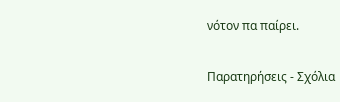νότον πα παίρει.

Παρατηρήσεις - Σχόλια